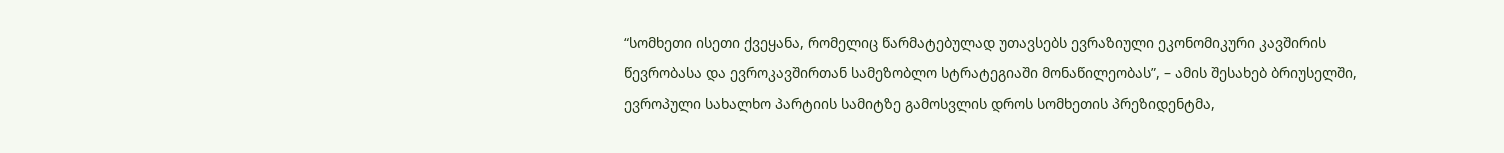“სომხეთი ისეთი ქვეყანა, რომელიც წარმატებულად უთავსებს ევრაზიული ეკონომიკური კავშირის წევრობასა და ევროკავშირთან სამეზობლო სტრატეგიაში მონაწილეობას”, – ამის შესახებ ბრიუსელში, ევროპული სახალხო პარტიის სამიტზე გამოსვლის დროს სომხეთის პრეზიდენტმა,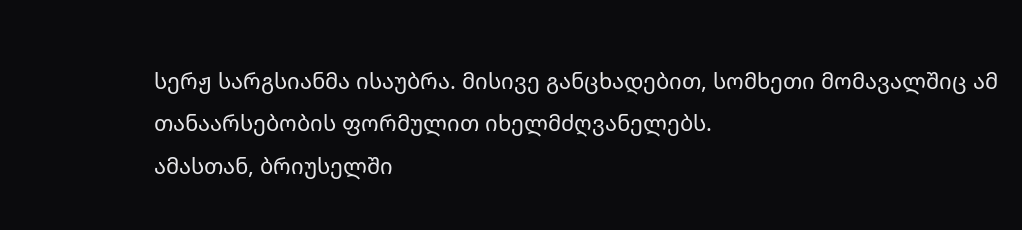სერჟ სარგსიანმა ისაუბრა. მისივე განცხადებით, სომხეთი მომავალშიც ამ თანაარსებობის ფორმულით იხელმძღვანელებს.
ამასთან, ბრიუსელში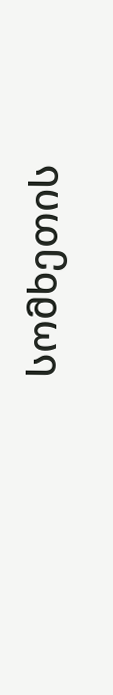სომხეთის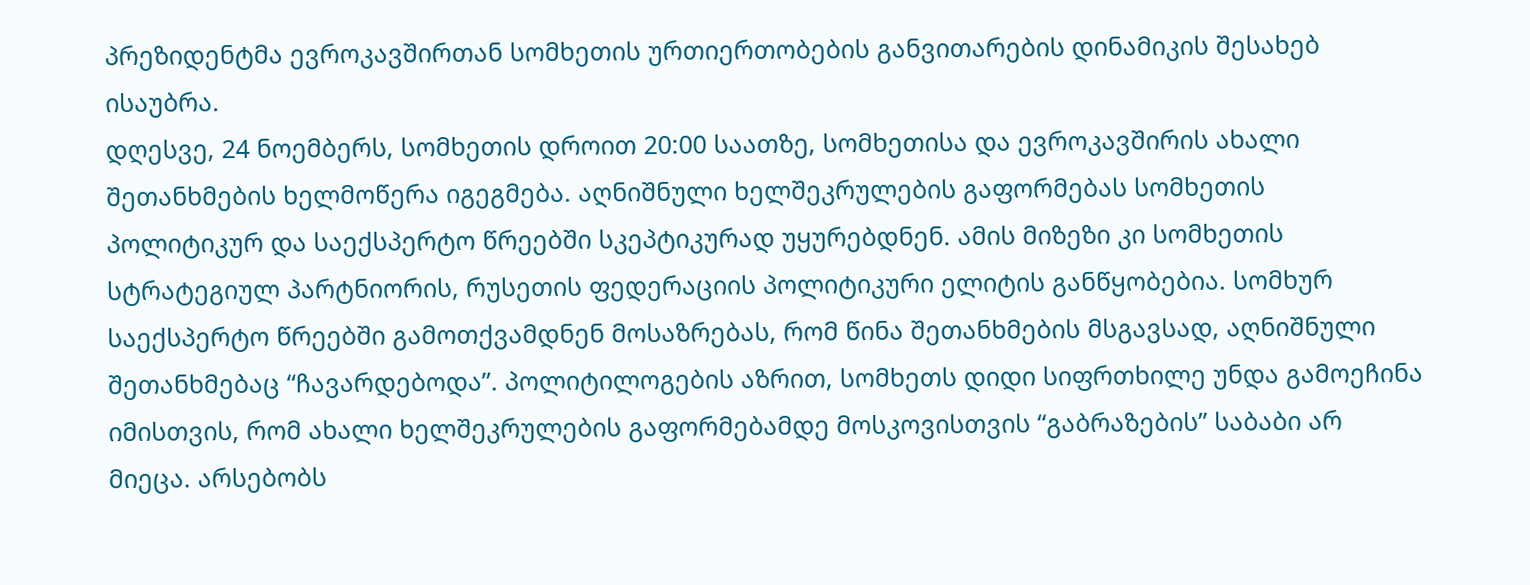პრეზიდენტმა ევროკავშირთან სომხეთის ურთიერთობების განვითარების დინამიკის შესახებ ისაუბრა.
დღესვე, 24 ნოემბერს, სომხეთის დროით 20:00 საათზე, სომხეთისა და ევროკავშირის ახალი შეთანხმების ხელმოწერა იგეგმება. აღნიშნული ხელშეკრულების გაფორმებას სომხეთის პოლიტიკურ და საექსპერტო წრეებში სკეპტიკურად უყურებდნენ. ამის მიზეზი კი სომხეთის სტრატეგიულ პარტნიორის, რუსეთის ფედერაციის პოლიტიკური ელიტის განწყობებია. სომხურ საექსპერტო წრეებში გამოთქვამდნენ მოსაზრებას, რომ წინა შეთანხმების მსგავსად, აღნიშნული შეთანხმებაც “ჩავარდებოდა”. პოლიტილოგების აზრით, სომხეთს დიდი სიფრთხილე უნდა გამოეჩინა იმისთვის, რომ ახალი ხელშეკრულების გაფორმებამდე მოსკოვისთვის “გაბრაზების” საბაბი არ მიეცა. არსებობს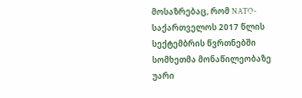მოსაზრებაც, რომ NATO-საქართველოს 2017 წლის სექტემბრის წვრთნებში სომხეთმა მონაწილეობაზე უარი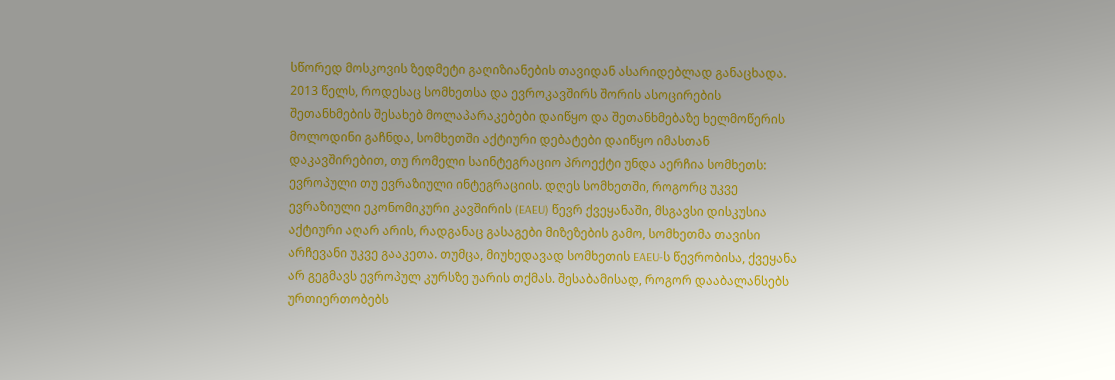სწორედ მოსკოვის ზედმეტი გაღიზიანების თავიდან ასარიდებლად განაცხადა.
2013 წელს, როდესაც სომხეთსა და ევროკავშირს შორის ასოცირების შეთანხმების შესახებ მოლაპარაკებები დაიწყო და შეთანხმებაზე ხელმოწერის მოლოდინი გაჩნდა, სომხეთში აქტიური დებატები დაიწყო იმასთან დაკავშირებით, თუ რომელი საინტეგრაციო პროექტი უნდა აერჩია სომხეთს: ევროპული თუ ევრაზიული ინტეგრაციის. დღეს სომხეთში, როგორც უკვე ევრაზიული ეკონომიკური კავშირის (EAEU) წევრ ქვეყანაში, მსგავსი დისკუსია აქტიური აღარ არის, რადგანაც გასაგები მიზეზების გამო, სომხეთმა თავისი არჩევანი უკვე გააკეთა. თუმცა, მიუხედავად სომხეთის EAEU-ს წევრობისა, ქვეყანა არ გეგმავს ევროპულ კურსზე უარის თქმას. შესაბამისად, როგორ დააბალანსებს ურთიერთობებს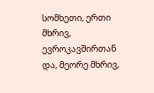სომხეთი, ერთი მხრივ, ევროკავშირთან და, მეორე მხრივ,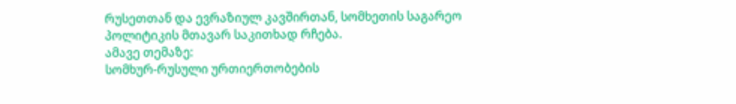რუსეთთან და ევრაზიულ კავშირთან, სომხეთის საგარეო პოლიტიკის მთავარ საკითხად რჩება.
ამავე თემაზე:
სომხურ-რუსული ურთიერთობების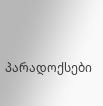პარადოქსები